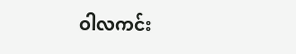ဝါလကင်း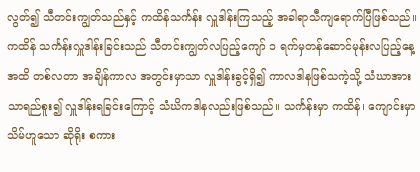လွတ်၍ သီတင်းကျွတ်သည်နှင့် ကထိန်သင်္ကန်း လှူဒါန်းကြသည့် အခါရာသီကျရောက်ပြီဖြစ်သည်။ ကထိန် သင်္ကန်းလှူဒါန်းခြင်းသည် သီတင်းကျွတ်လပြည့်ကျော် ၁ ရက်မှတန်ဆောင်မုန်းလပြည့်နေ့အထိ တစ်လတာ အချိန်ကာလ အတွင်းမှာသာ လှူဒါန်းခွင့်ရှိ၍ ကာလဒါနဖြစ်သကဲ့သို့ သံဃာအားသာရည်စူး၍ လှူဒါန်းရခြင်းကြောင့် သံဃိကဒါနလည်းဖြစ်သည်။ သင်္ကန်းမှာ ကထိန်၊ ကျောင်းမှာ သိမ်ဟူသော ဆိုရိုး စကား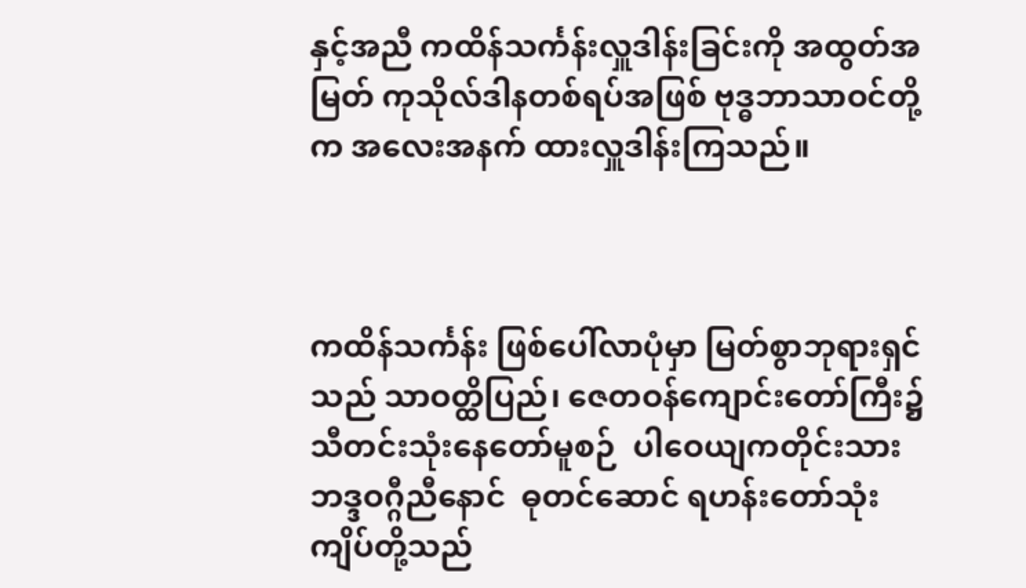နှင့်အညီ ကထိန်သင်္ကန်းလှူဒါန်းခြင်းကို အထွတ်အမြတ် ကုသိုလ်ဒါနတစ်ရပ်အဖြစ် ဗုဒ္ဓဘာသာဝင်တို့က အလေးအနက် ထားလှူဒါန်းကြသည်။



ကထိန်သင်္ကန်း ဖြစ်ပေါ်လာပုံမှာ မြတ်စွာဘုရားရှင်သည် သာဝတ္ထိပြည်၊ ဇေတဝန်ကျောင်းတော်ကြီး၌ သီတင်းသုံးနေတော်မူစဉ်  ပါဝေယျကတိုင်းသား  ဘဒ္ဒဝဂ္ဂီညီနောင်  ဓုတင်ဆောင် ရဟန်းတော်သုံးကျိပ်တို့သည်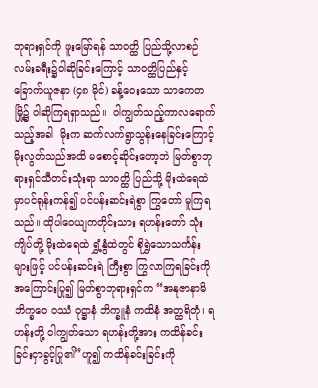ဘုရားရှင်ကို ဖူးမြော်ရန် သာဝတ္ထိ ပြည်သို့လာစဉ်  လမ်းခရီး၌ဝါဆိုခြင်းကြောင့် သာဝတ္ထိပြည်နှင့် ခြောက်ယူဇနာ (၄၈ မိုင်) ခန့်ဝေးသော သာကေတမြို့၌ ဝါဆိုကြရရှာသည်။  ဝါကျွတ်သည့်ကာလရောက်သည့်အခါ  မိုးက ဆက်လက်ရွာသွန်းနေခြင်းကြောင့် မိုးလွတ်သည်အထိ မစောင့်ဆိုင်းတော့ဘဲ မြတ်စွာဘုရားရှင်သီတင်းသုံးရာ သာဝတ္ထိ ပြည်သို့ မိုးထဲရေထဲမှာပင်ရုန်းကန်၍ ပင်ပန်းဆင်းရဲစွာ ကြွတော် မူကြရသည်။ ထိုပါဝေယျကတိုင်းသား ရဟန်းတော် သုံးကျိပ်တို့ မိုးထဲရေထဲ ရွှံ့နွံထဲတွင် စိုရွှဲသောသင်္ကန်းများဖြင့် ပင်ပန်းဆင်းရဲ ကြီးစွာ ကြွလာကြရခြင်းကို အကြောင်းပြု၍ မြတ်စွာဘုရားရှင်က “အနုဇာနာမိ ဘိက္ခဝေ ဝဿံ ဝုဋ္ဌာနံ ဘိက္ခူနံ ကထိနံ အတ္ထရိတုံ၊ ရဟန်းတို့ ဝါကျွတ်သော ရဟန်းတို့အား ကထိန်ခင်းခြင်းငှာခွင့်ပြု၏”ဟူ၍ ကထိန်ခင်းခြင်းကို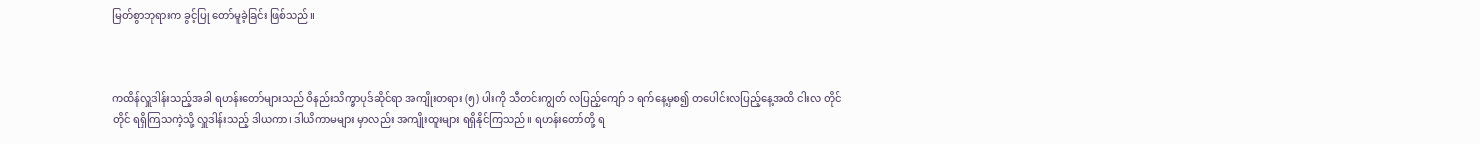မြတ်စွာဘုရားက ခွင့်ပြု တော်မူခဲ့ခြင်း ဖြစ်သည်။



ကထိန်လှူဒါန်းသည့်အခါ ရဟန်းတော်များသည် ဝိနည်းသိက္ခာပုဒ်ဆိုင်ရာ အကျိုးတရား (၅) ပါးကို သီတင်းကျွတ် လပြည့်ကျော် ၁ ရက်နေ့မှစ၍ တပေါင်းလပြည့်နေ့အထိ ငါးလ တိုင်တိုင် ရရှိကြသကဲ့သို့ လှူဒါန်းသည့် ဒါယကာ၊ ဒါယိကာမများ မှာလည်း အကျိုးထူးများ ရရှိနိုင်ကြသည်။ ရဟန်းတော်တို့ ရ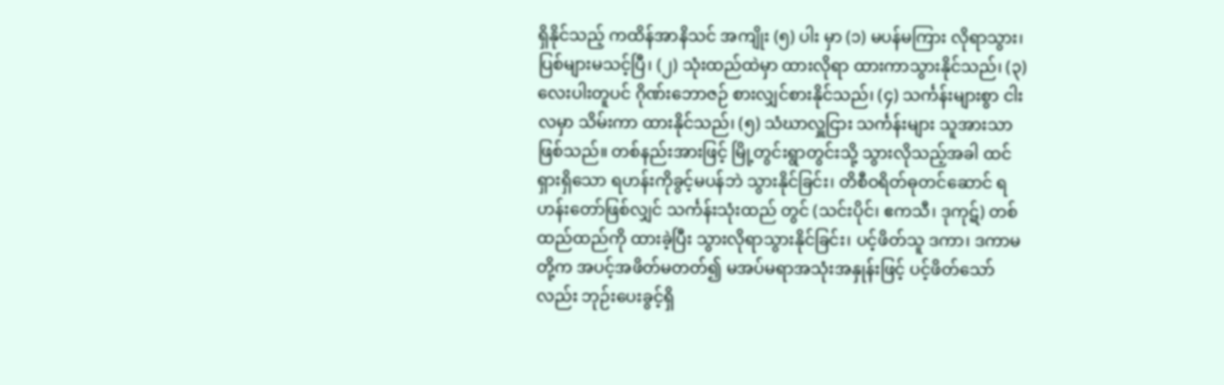ရှိနိုင်သည့် ကထိန်အာနိသင် အကျိုး (၅) ပါး မှာ (၁) မပန်မကြား လိုရာသွား၊ ပြစ်များမသင့်ပြီ၊ (၂) သုံးထည်ထဲမှာ ထားလိုရာ ထားကာသွားနိုင်သည်၊ (၃) လေးပါးတူပင် ဂိုဏ်းဘောဇဉ် စားလျှင်စားနိုင်သည်၊ (၄) သင်္ကန်းများစွာ ငါးလမှာ သိမ်းကာ ထားနိုင်သည်၊ (၅) သံဃာလှူငြား သင်္ကန်းများ သူအားသာဖြစ်သည်။ တစ်နည်းအားဖြင့် မြို့တွင်းရွာတွင်းသို့ သွားလိုသည့်အခါ ထင်ရှားရှိသော ရဟန်းကိုခွင့်မပန်ဘဲ သွားနိုင်ခြင်း၊ တိစီဝရိတ်ဓုတင်ဆောင် ရဟန်းတော်ဖြစ်လျှင် သင်္ကန်းသုံးထည် တွင် (သင်းပိုင်၊ ဧကသီ၊ ဒုကုဋ်) တစ်ထည်ထည်ကို ထားခဲ့ပြီး သွားလိုရာသွားနိုင်ခြင်း၊ ပင့်ဖိတ်သူ ဒကာ၊ ဒကာမ တို့က အပင့်အဖိတ်မတတ်၍ မအပ်မရာအသုံးအနှုန်းဖြင့် ပင့်ဖိတ်သော်လည်း ဘုဉ်းပေးခွင့်ရှိ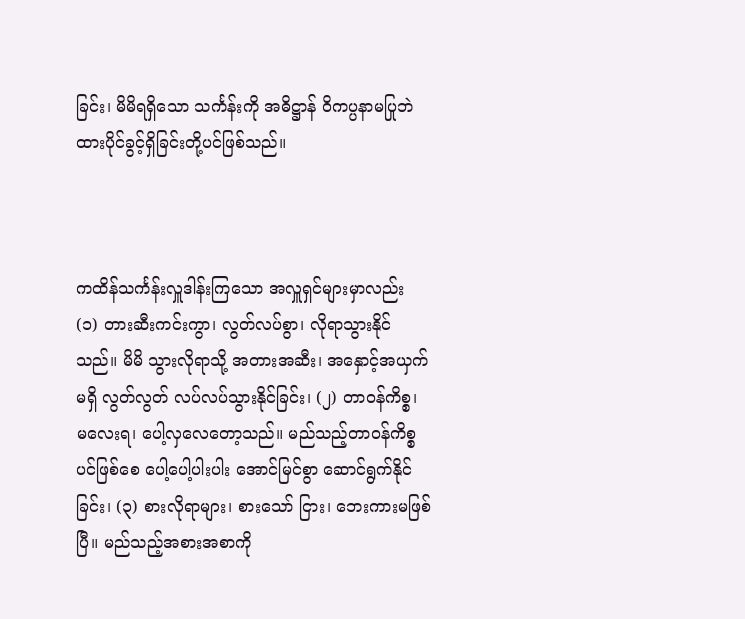ခြင်း၊ မိမိရရှိသော သင်္ကန်းကို အဓိဋ္ဌာန် ဝိကပ္ပနာမပြုဘဲ ထားပိုင်ခွင့်ရှိခြင်းတို့ပင်ဖြစ်သည်။



ကထိန်သင်္ကန်းလှူဒါန်းကြသော အလှူရှင်များမှာလည်း (၁) တားဆီးကင်းကွာ၊ လွတ်လပ်စွာ၊ လိုရာသွားနိုင်သည်။ မိမိ သွားလိုရာသို့ အတားအဆီး၊ အနှောင့်အယှက်မရှိ လွတ်လွတ် လပ်လပ်သွားနိုင်ခြင်း၊ (၂) တာဝန်ကိစ္စ၊ မလေးရ၊ ပေါ့လှလေတော့သည်။ မည်သည့်တာဝန်ကိစ္စပင်ဖြစ်စေ ပေါ့ပေါ့ပါးပါး အောင်မြင်စွာ ဆောင်ရွက်နိုင်ခြင်း၊ (၃) စားလိုရာများ၊ စားသော် ငြား၊ ဘေးကားမဖြစ်ပြီ။ မည်သည့်အစားအစာကို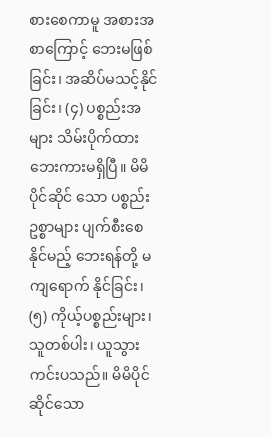စားစေကာမူ အစားအစာကြောင့် ဘေးမဖြစ်ခြင်း၊ အဆိပ်မသင့်နိုင်ခြင်း၊ (၄) ပစ္စည်းအများ သိမ်းပိုက်ထား ဘေးကားမရှိပြီ။ မိမိပိုင်ဆိုင် သော ပစ္စည်းဥစ္စာများ ပျက်စီးစေနိုင်မည့် ဘေးရန်တို့ မကျရောက် နိုင်ခြင်း၊ (၅) ကိုယ့်ပစ္စည်းများ၊ သူတစ်ပါး၊ ယူသွားကင်းပသည်။ မိမိပိုင်ဆိုင်သော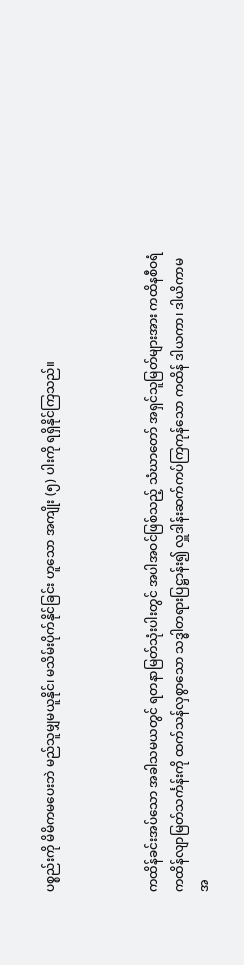ပစ္စည်းကို မိမိကမပေးဘဲ မည်သူမျှမယူနိုင်၊ မသိမ်းပိုက်နိုင်ခြင်း ဟူသော အကျိုး (၅) ပါးကို ရရှိနိုင်ကြသည်။



ကထိန်ခင်းအပ်သော အခါသမယတွင် ရတနာမြတ်သုံးပါးတွင် အပါအဝင်ဖြစ်သည့် သံဃာတော် အရှင်သူမြတ်များအား ကထိနစီဝရံ ကထိန်လျာမြတ်သင်္ကန်းကို ထက်သန်လှစွာသော သဒ္ဓါတရားပြဋ္ဌာန်း၍ လှူဒါန်းဆက်ကပ်ကြကုန်သော ကထိန် ဒါယကာ၊ ဒါယိကာမ အ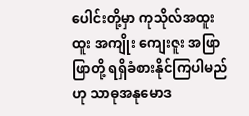ပေါင်းတို့မှာ ကုသိုလ်အထူးထူး အကျိုး ကျေးဇူး အဖြာဖြာတို့ ရရှိခံစားနိုင်ကြပါမည်ဟု သာဓုအနုမောဒ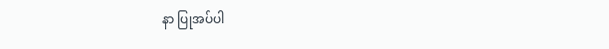နာ ပြုအပ်ပါ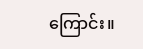ကြောင်း။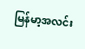မြန်မာ့အလင်း